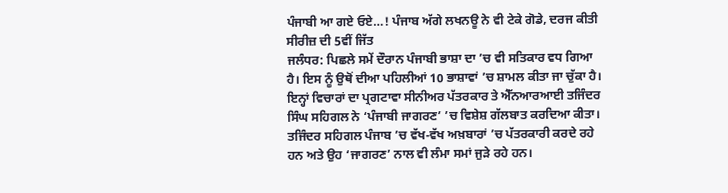ਪੰਜਾਬੀ ਆ ਗਏ ਓਏ…! ਪੰਜਾਬ ਅੱਗੇ ਲਖਨਊ ਨੇ ਵੀ ਟੇਕੇ ਗੋਡੇ, ਦਰਜ ਕੀਤੀ ਸੀਰੀਜ਼ ਦੀ 5ਵੀਂ ਜਿੱਤ
ਜਲੰਧਰ: ਪਿਛਲੇ ਸਮੇਂ ਦੌਰਾਨ ਪੰਜਾਬੀ ਭਾਸ਼ਾ ਦਾ ’ਚ ਵੀ ਸਤਿਕਾਰ ਵਧ ਗਿਆ ਹੈ। ਇਸ ਨੂੰ ਉਥੋਂ ਦੀਆ ਪਹਿਲੀਆਂ 10 ਭਾਸ਼ਾਵਾਂ ’ਚ ਸ਼ਾਮਲ ਕੀਤਾ ਜਾ ਚੁੱਕਾ ਹੈ। ਇਨ੍ਹਾਂ ਵਿਚਾਰਾਂ ਦਾ ਪ੍ਰਗਟਾਵਾ ਸੀਨੀਅਰ ਪੱਤਰਕਾਰ ਤੇ ਐੱਨਆਰਆਈ ਤਜਿੰਦਰ ਸਿੰਘ ਸਹਿਗਲ ਨੇ ‘ਪੰਜਾਬੀ ਜਾਗਰਣ’ ’ਚ ਵਿਸ਼ੇਸ਼ ਗੱਲਬਾਤ ਕਰਦਿਆ ਕੀਤਾ।
ਤਜਿੰਦਰ ਸਹਿਗਲ ਪੰਜਾਬ ’ਚ ਵੱਖ-ਵੱਖ ਅਖ਼ਬਾਰਾਂ ’ਚ ਪੱਤਰਕਾਰੀ ਕਰਦੇ ਰਹੇ ਹਨ ਅਤੇ ਉਹ ‘ਜਾਗਰਣ’ ਨਾਲ ਵੀ ਲੰਮਾ ਸਮਾਂ ਜੁੜੇ ਰਹੇ ਹਨ।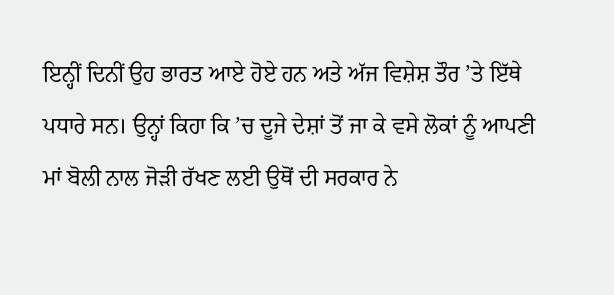ਇਨ੍ਹੀਂ ਦਿਨੀਂ ਉਹ ਭਾਰਤ ਆਏ ਹੋਏ ਹਨ ਅਤੇ ਅੱਜ ਵਿਸ਼ੇਸ਼ ਤੌਰ ’ਤੇ ਇੱਥੇ ਪਧਾਰੇ ਸਨ। ਉਨ੍ਹਾਂ ਕਿਹਾ ਕਿ ’ਚ ਦੂਜੇ ਦੇਸ਼ਾਂ ਤੋਂ ਜਾ ਕੇ ਵਸੇ ਲੋਕਾਂ ਨੂੰ ਆਪਣੀ ਮਾਂ ਬੋਲੀ ਨਾਲ ਜੋੜੀ ਰੱਖਣ ਲਈ ਉਥੋਂ ਦੀ ਸਰਕਾਰ ਨੇ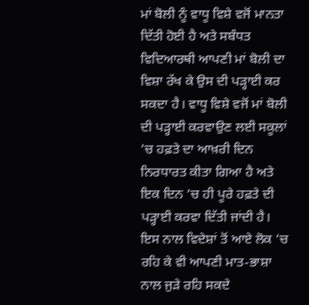ਮਾਂ ਬੋਲੀ ਨੂੰ ਵਾਧੂ ਵਿਸ਼ੇ ਵਜੋਂ ਮਾਨਤਾ ਦਿੱਤੀ ਹੋਈ ਹੈ ਅਤੇ ਸਬੰਧਤ ਵਿਦਿਆਰਥੀ ਆਪਣੀ ਮਾਂ ਬੋਲੀ ਦਾ ਵਿਸ਼ਾ ਰੱਖ ਕੇ ਉਸ ਦੀ ਪੜ੍ਹਾਈ ਕਰ ਸਕਦਾ ਹੈ। ਵਾਧੂ ਵਿਸ਼ੇ ਵਜੋਂ ਮਾਂ ਬੋਲੀ ਦੀ ਪੜ੍ਹਾਈ ਕਰਵਾਉਣ ਲਈ ਸਕੂਲਾਂ ’ਚ ਹਫ਼ਤੇ ਦਾ ਆਖ਼ਰੀ ਦਿਨ ਨਿਰਧਾਰਤ ਕੀਤਾ ਗਿਆ ਹੈ ਅਤੇ ਇਕ ਦਿਨ ’ਚ ਹੀ ਪੂਰੇ ਹਫ਼ਤੇ ਦੀ ਪੜ੍ਹਾਈ ਕਰਵਾ ਦਿੱਤੀ ਜਾਂਦੀ ਹੈ। ਇਸ ਨਾਲ ਵਿਦੇਸ਼ਾਂ ਤੋਂ ਆਏ ਲੋਕ ’ਚ ਰਹਿ ਕੇ ਵੀ ਆਪਣੀ ਮਾਤ-ਭਾਸ਼ਾ ਨਾਲ ਜੁੜੇ ਰਹਿ ਸਕਦੇ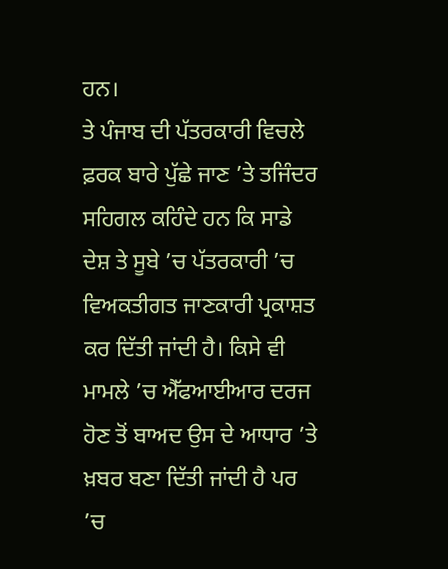ਹਨ।
ਤੇ ਪੰਜਾਬ ਦੀ ਪੱਤਰਕਾਰੀ ਵਿਚਲੇ ਫ਼ਰਕ ਬਾਰੇ ਪੁੱਛੇ ਜਾਣ ’ਤੇ ਤਜਿੰਦਰ ਸਹਿਗਲ ਕਹਿੰਦੇ ਹਨ ਕਿ ਸਾਡੇ ਦੇਸ਼ ਤੇ ਸੂਬੇ ’ਚ ਪੱਤਰਕਾਰੀ ’ਚ ਵਿਅਕਤੀਗਤ ਜਾਣਕਾਰੀ ਪ੍ਰਕਾਸ਼ਤ ਕਰ ਦਿੱਤੀ ਜਾਂਦੀ ਹੈ। ਕਿਸੇ ਵੀ ਮਾਮਲੇ ’ਚ ਐੱਫਆਈਆਰ ਦਰਜ ਹੋਣ ਤੋਂ ਬਾਅਦ ਉਸ ਦੇ ਆਧਾਰ ’ਤੇ ਖ਼ਬਰ ਬਣਾ ਦਿੱਤੀ ਜਾਂਦੀ ਹੈ ਪਰ ’ਚ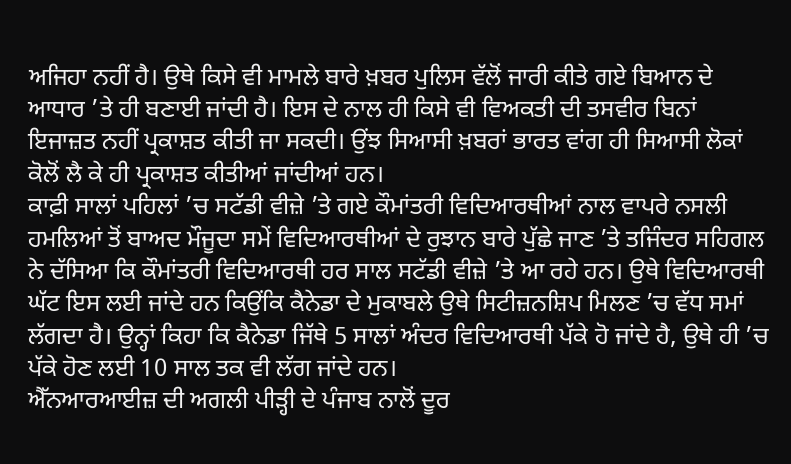ਅਜਿਹਾ ਨਹੀਂ ਹੈ। ਉਥੇ ਕਿਸੇ ਵੀ ਮਾਮਲੇ ਬਾਰੇ ਖ਼ਬਰ ਪੁਲਿਸ ਵੱਲੋਂ ਜਾਰੀ ਕੀਤੇ ਗਏ ਬਿਆਨ ਦੇ ਆਧਾਰ ’ਤੇ ਹੀ ਬਣਾਈ ਜਾਂਦੀ ਹੈ। ਇਸ ਦੇ ਨਾਲ ਹੀ ਕਿਸੇ ਵੀ ਵਿਅਕਤੀ ਦੀ ਤਸਵੀਰ ਬਿਨਾਂ ਇਜਾਜ਼ਤ ਨਹੀਂ ਪ੍ਰਕਾਸ਼ਤ ਕੀਤੀ ਜਾ ਸਕਦੀ। ਉਂਝ ਸਿਆਸੀ ਖ਼ਬਰਾਂ ਭਾਰਤ ਵਾਂਗ ਹੀ ਸਿਆਸੀ ਲੋਕਾਂ ਕੋਲੋਂ ਲੈ ਕੇ ਹੀ ਪ੍ਰਕਾਸ਼ਤ ਕੀਤੀਆਂ ਜਾਂਦੀਆਂ ਹਨ।
ਕਾਫ਼ੀ ਸਾਲਾਂ ਪਹਿਲਾਂ ’ਚ ਸਟੱਡੀ ਵੀਜ਼ੇ ’ਤੇ ਗਏ ਕੌਮਾਂਤਰੀ ਵਿਦਿਆਰਥੀਆਂ ਨਾਲ ਵਾਪਰੇ ਨਸਲੀ ਹਮਲਿਆਂ ਤੋਂ ਬਾਅਦ ਮੌਜੂਦਾ ਸਮੇਂ ਵਿਦਿਆਰਥੀਆਂ ਦੇ ਰੁਝਾਨ ਬਾਰੇ ਪੁੱਛੇ ਜਾਣ ’ਤੇ ਤਜਿੰਦਰ ਸਹਿਗਲ ਨੇ ਦੱਸਿਆ ਕਿ ਕੌਮਾਂਤਰੀ ਵਿਦਿਆਰਥੀ ਹਰ ਸਾਲ ਸਟੱਡੀ ਵੀਜ਼ੇ ’ਤੇ ਆ ਰਹੇ ਹਨ। ਉਥੇ ਵਿਦਿਆਰਥੀ ਘੱਟ ਇਸ ਲਈ ਜਾਂਦੇ ਹਨ ਕਿਉਂਕਿ ਕੈਨੇਡਾ ਦੇ ਮੁਕਾਬਲੇ ਉਥੇ ਸਿਟੀਜ਼ਨਸ਼ਿਪ ਮਿਲਣ ’ਚ ਵੱਧ ਸਮਾਂ ਲੱਗਦਾ ਹੈ। ਉਨ੍ਹਾਂ ਕਿਹਾ ਕਿ ਕੈਨੇਡਾ ਜਿੱਥੇ 5 ਸਾਲਾਂ ਅੰਦਰ ਵਿਦਿਆਰਥੀ ਪੱਕੇ ਹੋ ਜਾਂਦੇ ਹੈ, ਉਥੇ ਹੀ ’ਚ ਪੱਕੇ ਹੋਣ ਲਈ 10 ਸਾਲ ਤਕ ਵੀ ਲੱਗ ਜਾਂਦੇ ਹਨ।
ਐੱਨਆਰਆਈਜ਼ ਦੀ ਅਗਲੀ ਪੀੜ੍ਹੀ ਦੇ ਪੰਜਾਬ ਨਾਲੋਂ ਦੂਰ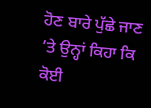ਹੋਣ ਬਾਰੇ ਪੁੱਛੇ ਜਾਣ ’ਤੇ ਉਨ੍ਹਾਂ ਕਿਹਾ ਕਿ ਕੋਈ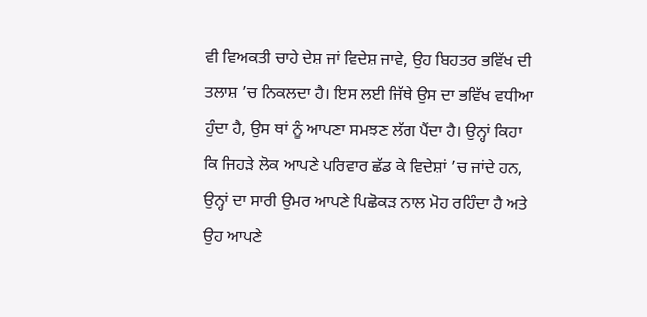ਵੀ ਵਿਅਕਤੀ ਚਾਹੇ ਦੇਸ਼ ਜਾਂ ਵਿਦੇਸ਼ ਜਾਵੇ, ਉਹ ਬਿਹਤਰ ਭਵਿੱਖ ਦੀ ਤਲਾਸ਼ ’ਚ ਨਿਕਲਦਾ ਹੈ। ਇਸ ਲਈ ਜਿੱਥੇ ਉਸ ਦਾ ਭਵਿੱਖ ਵਧੀਆ ਹੁੰਦਾ ਹੈ, ਉਸ ਥਾਂ ਨੂੰ ਆਪਣਾ ਸਮਝਣ ਲੱਗ ਪੈਂਦਾ ਹੈ। ਉਨ੍ਹਾਂ ਕਿਹਾ ਕਿ ਜਿਹੜੇ ਲੋਕ ਆਪਣੇ ਪਰਿਵਾਰ ਛੱਡ ਕੇ ਵਿਦੇਸ਼ਾਂ ’ਚ ਜਾਂਦੇ ਹਨ, ਉਨ੍ਹਾਂ ਦਾ ਸਾਰੀ ਉਮਰ ਆਪਣੇ ਪਿਛੋਕੜ ਨਾਲ ਮੋਹ ਰਹਿੰਦਾ ਹੈ ਅਤੇ ਉਹ ਆਪਣੇ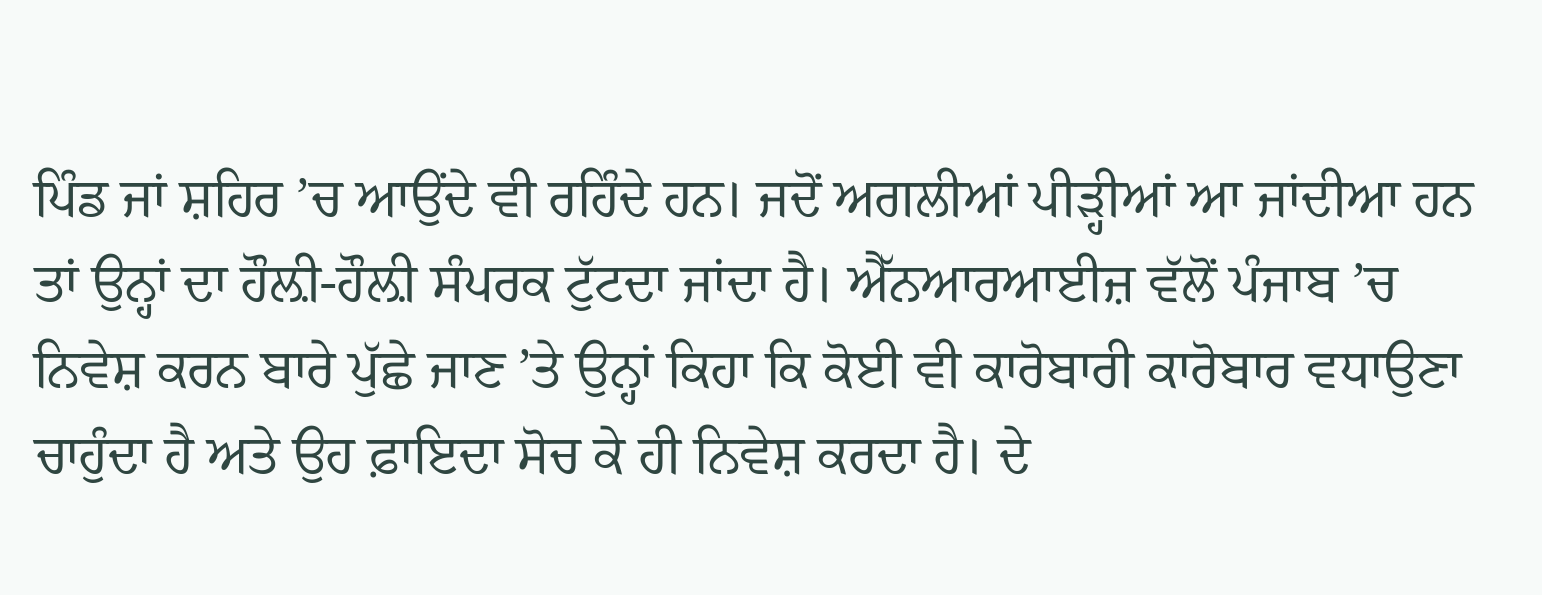ਪਿੰਡ ਜਾਂ ਸ਼ਹਿਰ ’ਚ ਆਉਂਦੇ ਵੀ ਰਹਿੰਦੇ ਹਨ। ਜਦੋਂ ਅਗਲੀਆਂ ਪੀੜ੍ਹੀਆਂ ਆ ਜਾਂਦੀਆ ਹਨ ਤਾਂ ਉਨ੍ਹਾਂ ਦਾ ਹੌਲ਼ੀ-ਹੌਲ਼ੀ ਸੰਪਰਕ ਟੁੱਟਦਾ ਜਾਂਦਾ ਹੈ। ਐੱਨਆਰਆਈਜ਼ ਵੱਲੋਂ ਪੰਜਾਬ ’ਚ ਨਿਵੇਸ਼ ਕਰਨ ਬਾਰੇ ਪੁੱਛੇ ਜਾਣ ’ਤੇ ਉਨ੍ਹਾਂ ਕਿਹਾ ਕਿ ਕੋਈ ਵੀ ਕਾਰੋਬਾਰੀ ਕਾਰੋਬਾਰ ਵਧਾਉਣਾ ਚਾਹੁੰਦਾ ਹੈ ਅਤੇ ਉਹ ਫ਼ਾਇਦਾ ਸੋਚ ਕੇ ਹੀ ਨਿਵੇਸ਼ ਕਰਦਾ ਹੈ। ਦੇ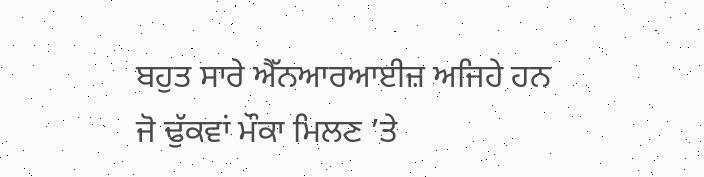ਬਹੁਤ ਸਾਰੇ ਐੱਨਆਰਆਈਜ਼ ਅਜਿਹੇ ਹਨ ਜੋ ਢੁੱਕਵਾਂ ਮੌਕਾ ਮਿਲਣ ’ਤੇ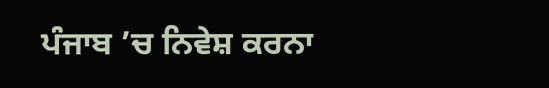ਪੰਜਾਬ ’ਚ ਨਿਵੇਸ਼ ਕਰਨਾ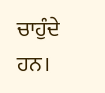ਚਾਹੁੰਦੇ ਹਨ।